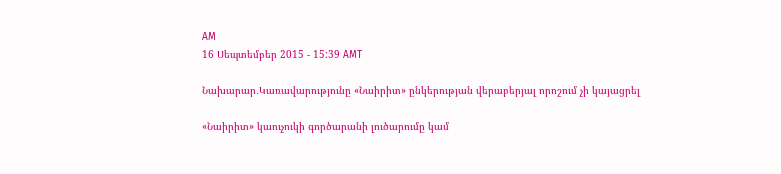AM
16 Սեպտեմբեր 2015 - 15:39 AMT

Նախարար․Կառավարությունը «Նաիրիտ» ընկերության վերաբերյալ որոշում չի կայացրել

«Նաիրիտ» կաուչուկի գործարանի լուծարումը կամ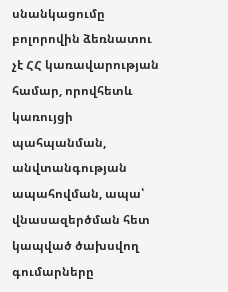սնանկացումը բոլորովին ձեռնատու չէ ՀՀ կառավարության համար, որովհետև կառույցի պահպանման, անվտանգության ապահովման, ապա՝ վնասազերծման հետ կապված ծախսվող գումարները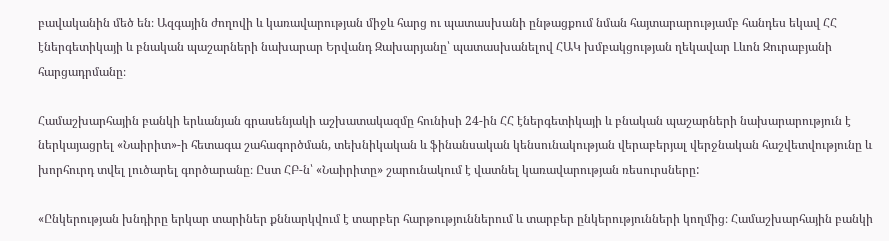բավականին մեծ են։ Ազգային ժողովի և կառավարության միջև հարց ու պատասխանի ընթացքում նման հայտարարությամբ հանդես եկավ ՀՀ էներգետիկայի և բնական պաշարների նախարար Երվանդ Զախարյանը՝ պատասխանելով ՀԱԿ խմբակցության ղեկավար Լևոն Զուրաբյանի հարցադրմանը։

Համաշխարհային բանկի երևանյան գրասենյակի աշխատակազմը հունիսի 24-ին ՀՀ էներգետիկայի և բնական պաշարների նախարարություն է ներկայացրել «Նաիրիտ»-ի հետագա շահագործման, տեխնիկական և ֆինանսական կենսունակության վերաբերյալ վերջնական հաշվետվությունը և խորհուրդ տվել լուծարել գործարանը։ Ըստ ՀԲ-ն՝ «Նաիրիտը» շարունակում է վատնել կառավարության ռեսուրսները:

«Ընկերության խնդիրը երկար տարիներ քննարկվում է տարբեր հարթություններում և տարբեր ընկերությունների կողմից։ Համաշխարհային բանկի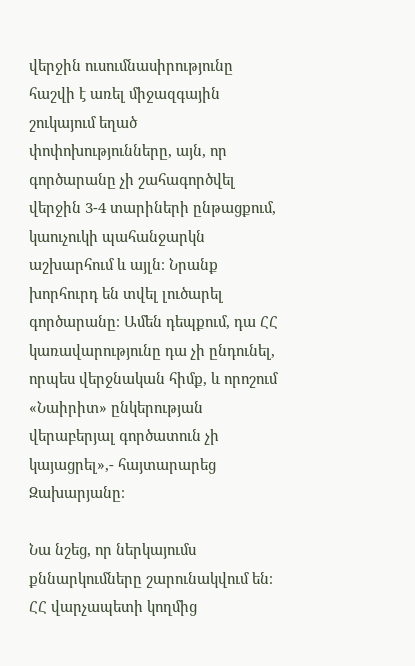վերջին ուսումնասիրությունը հաշվի է առել միջազգային շուկայում եղած փոփոխությունները, այն, որ գործարանը չի շահագործվել վերջին 3-4 տարիների ընթացքում, կաուչուկի պահանջարկն աշխարհում և այլն։ Նրանք խորհուրդ են տվել լուծարել գործարանը։ Ամեն դեպքում, դա ՀՀ կառավարությունը դա չի ընդունել, որպես վերջնական հիմք, և որոշում «Նաիրիտ» ընկերության վերաբերյալ գործատուն չի կայացրել»,- հայտարարեց Զախարյանը։

Նա նշեց, որ ներկայումս քննարկումները շարունակվում են։ ՀՀ վարչապետի կողմից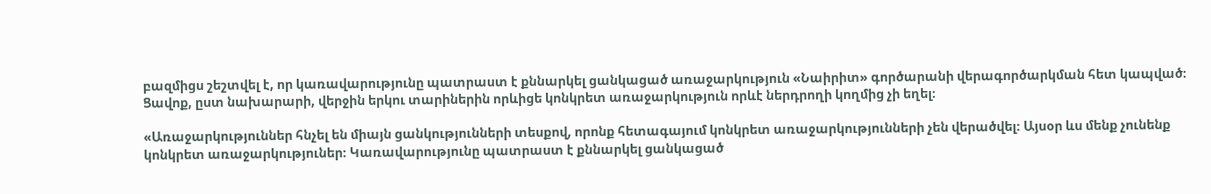բազմիցս շեշտվել է, որ կառավարությունը պատրաստ է քննարկել ցանկացած առաջարկություն «Նաիրիտ» գործարանի վերագործարկման հետ կապված։ Ցավոք, ըստ նախարարի, վերջին երկու տարիներին որևիցե կոնկրետ առաջարկություն որևէ ներդրողի կողմից չի եղել։

«Առաջարկություններ հնչել են միայն ցանկությունների տեսքով, որոնք հետագայում կոնկրետ առաջարկությունների չեն վերածվել։ Այսօր ևս մենք չունենք կոնկրետ առաջարկություներ։ Կառավարությունը պատրաստ է քննարկել ցանկացած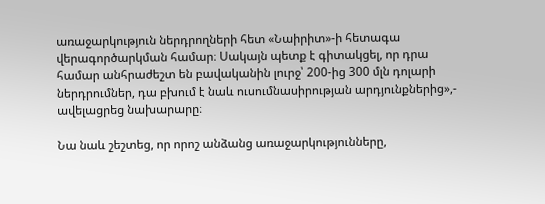առաջարկություն ներդրողների հետ «Նաիրիտ»-ի հետագա վերագործարկման համար։ Սակայն պետք է գիտակցել, որ դրա համար անհրաժեշտ են բավականին լուրջ՝ 200-ից 300 մլն դոլարի ներդրումներ, դա բխում է նաև ուսումնասիրության արդյունքներից»,- ավելացրեց նախարարը։

Նա նաև շեշտեց, որ որոշ անձանց առաջարկությունները,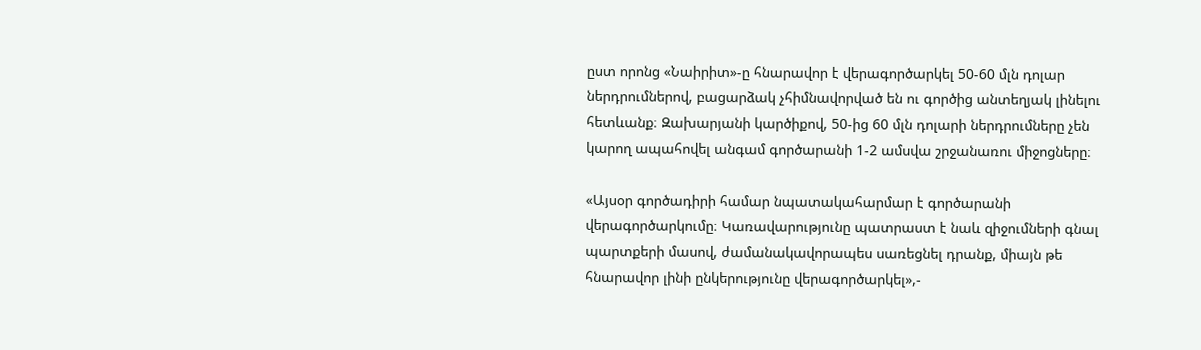ըստ որոնց «Նաիրիտ»-ը հնարավոր է վերագործարկել 50-60 մլն դոլար ներդրումներով, բացարձակ չհիմնավորված են ու գործից անտեղյակ լինելու հետևանք։ Զախարյանի կարծիքով, 50-ից 60 մլն դոլարի ներդրումները չեն կարող ապահովել անգամ գործարանի 1-2 ամսվա շրջանառու միջոցները։

«Այսօր գործադիրի համար նպատակահարմար է գործարանի վերագործարկումը։ Կառավարությունը պատրաստ է նաև զիջումների գնալ պարտքերի մասով, ժամանակավորապես սառեցնել դրանք, միայն թե հնարավոր լինի ընկերությունը վերագործարկել»,-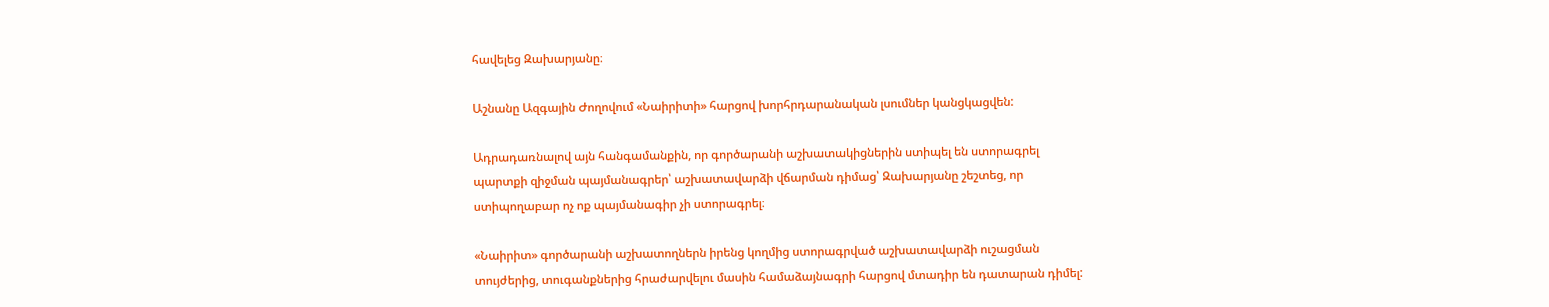հավելեց Զախարյանը։

Աշնանը Ազգային Ժողովում «Նաիրիտի» հարցով խորհրդարանական լսումներ կանցկացվեն:

Ադրադառնալով այն հանգամանքին, որ գործարանի աշխատակիցներին ստիպել են ստորագրել պարտքի զիջման պայմանագրեր՝ աշխատավարձի վճարման դիմաց՝ Զախարյանը շեշտեց, որ ստիպողաբար ոչ ոք պայմանագիր չի ստորագրել։

«Նաիրիտ» գործարանի աշխատողներն իրենց կողմից ստորագրված աշխատավարձի ուշացման տույժերից, տուգանքներից հրաժարվելու մասին համաձայնագրի հարցով մտադիր են դատարան դիմել: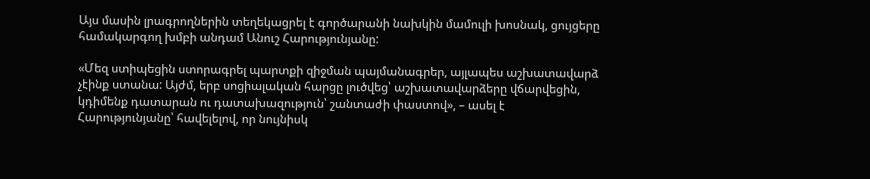Այս մասին լրագրողներին տեղեկացրել է գործարանի նախկին մամուլի խոսնակ, ցույցերը համակարգող խմբի անդամ Անուշ Հարությունյանը:

«Մեզ ստիպեցին ստորագրել պարտքի զիջման պայմանագրեր, այլապես աշխատավարձ չէինք ստանա: Այժմ, երբ սոցիալական հարցը լուծվեց՝ աշխատավարձերը վճարվեցին, կդիմենք դատարան ու դատախազություն՝ շանտաժի փաստով», – ասել է Հարությունյանը՝ հավելելով, որ նույնիսկ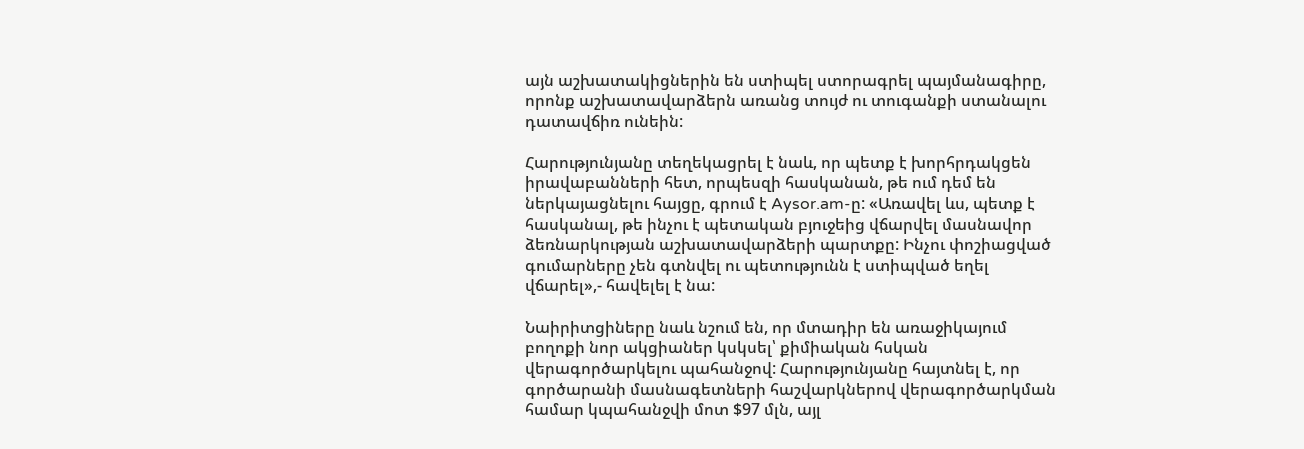այն աշխատակիցներին են ստիպել ստորագրել պայմանագիրը, որոնք աշխատավարձերն առանց տույժ ու տուգանքի ստանալու դատավճիռ ունեին:

Հարությունյանը տեղեկացրել է նաև, որ պետք է խորհրդակցեն իրավաբանների հետ, որպեսզի հասկանան, թե ում դեմ են ներկայացնելու հայցը, գրում է Aysor.am-ը: «Առավել ևս, պետք է հասկանալ, թե ինչու է պետական բյուջեից վճարվել մասնավոր ձեռնարկության աշխատավարձերի պարտքը: Ինչու փոշիացված գումարները չեն գտնվել ու պետությունն է ստիպված եղել վճարել»,- հավելել է նա:

Նաիրիտցիները նաև նշում են, որ մտադիր են առաջիկայում բողոքի նոր ակցիաներ կսկսել՝ քիմիական հսկան վերագործարկելու պահանջով: Հարությունյանը հայտնել է, որ գործարանի մասնագետների հաշվարկներով վերագործարկման համար կպահանջվի մոտ $97 մլն, այլ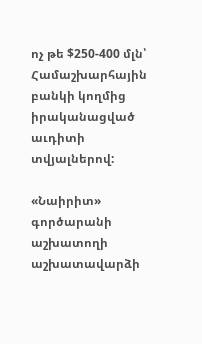ոչ թե $250-400 մլն՝ Համաշխարհային բանկի կողմից իրականացված աւդիտի տվյալներով:

«Նաիրիտ» գործարանի աշխատողի աշխատավարձի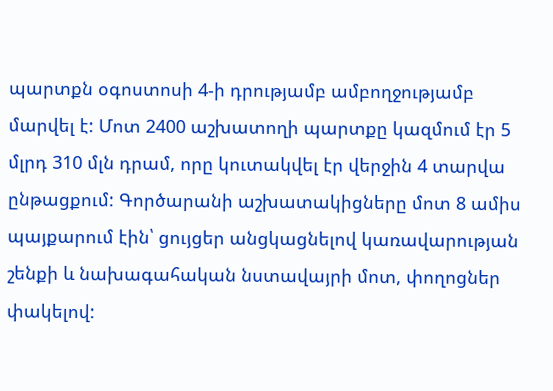պարտքն օգոստոսի 4-ի դրությամբ ամբողջությամբ մարվել է: Մոտ 2400 աշխատողի պարտքը կազմում էր 5 մլրդ 310 մլն դրամ, որը կուտակվել էր վերջին 4 տարվա ընթացքում: Գործարանի աշխատակիցները մոտ 8 ամիս պայքարում էին՝ ցույցեր անցկացնելով կառավարության շենքի և նախագահական նստավայրի մոտ, փողոցներ փակելով: